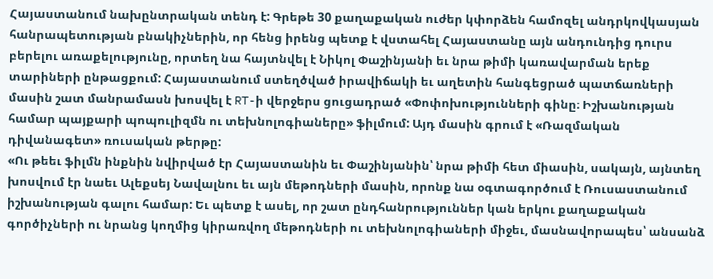Հայաստանում նախընտրական տենդ է: Գրեթե 30 քաղաքական ուժեր կփորձեն համոզել անդրկովկասյան հանրապետության բնակիչներին, որ հենց իրենց պետք է վստահել Հայաստանը այն անդունդից դուրս բերելու առաքելությունը, որտեղ նա հայտնվել է Նիկոլ Փաշինյանի եւ նրա թիմի կառավարման երեք տարիների ընթացքում: Հայաստանում ստեղծված իրավիճակի եւ աղետին հանգեցրած պատճառների մասին շատ մանրամասն խոսվել է RT-ի վերջերս ցուցադրած «Փոփոխությունների գինը։ Իշխանության համար պայքարի պոպուլիզմն ու տեխնոլոգիաները» ֆիլմում: Այդ մասին գրում է «Ռազմական դիվանագետ» ռուսական թերթը:
«Ու թեեւ ֆիլմն ինքնին նվիրված էր Հայաստանին եւ Փաշինյանին՝ նրա թիմի հետ միասին, սակայն, այնտեղ խոսվում էր նաեւ Ալեքսեյ Նավալնու եւ այն մեթոդների մասին, որոնք նա օգտագործում է Ռուսաստանում իշխանության գալու համար: Եւ պետք է ասել, որ շատ ընդհանրություններ կան երկու քաղաքական գործիչների ու նրանց կողմից կիրառվող մեթոդների ու տեխնոլոգիաների միջեւ, մասնավորապես՝ անսանձ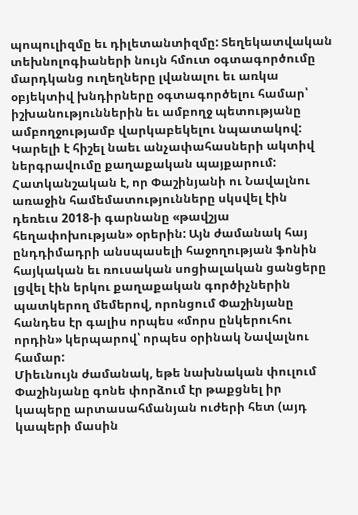պոպուլիզմը եւ դիլետանտիզմը: Տեղեկատվական տեխնոլոգիաների նույն հմուտ օգտագործումը մարդկանց ուղեղները լվանալու եւ առկա օբյեկտիվ խնդիրները օգտագործելու համար՝ իշխանություններին եւ ամբողջ պետությանը ամբողջությամբ վարկաբեկելու նպատակով: Կարելի է հիշել նաեւ անչափահասների ակտիվ ներգրավումը քաղաքական պայքարում:
Հատկանշական է, որ Փաշինյանի ու Նավալնու առաջին համեմատությունները սկսվել էին դեռեւս 2018-ի գարնանը «թավշյա հեղափոխության» օրերին: Այն ժամանակ հայ ընդդիմադրի անսպասելի հաջողության ֆոնին հայկական եւ ռուսական սոցիալական ցանցերը լցվել էին երկու քաղաքական գործիչներին պատկերող մեմերով, որոնցում Փաշինյանը հանդես էր գալիս որպես «մորս ընկերուհու որդին» կերպարով՝ որպես օրինակ Նավալնու համար:
Միեւնույն ժամանակ, եթե նախնական փուլում Փաշինյանը գոնե փորձում էր թաքցնել իր կապերը արտասահմանյան ուժերի հետ (այդ կապերի մասին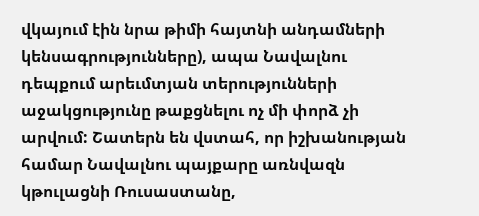վկայում էին նրա թիմի հայտնի անդամների կենսագրությունները), ապա Նավալնու դեպքում արեւմտյան տերությունների աջակցությունը թաքցնելու ոչ մի փորձ չի արվում: Շատերն են վստահ, որ իշխանության համար Նավալնու պայքարը առնվազն կթուլացնի Ռուսաստանը,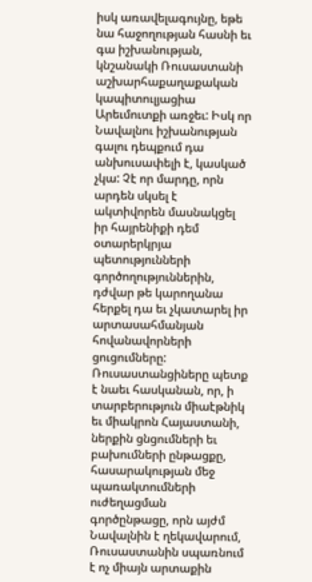իսկ առավելագույնը, եթե նա հաջողության հասնի եւ գա իշխանության, կնշանակի Ռուսաստանի աշխարհաքաղաքական կապիտուլյացիա Արեւմուտքի առջեւ: Իսկ որ Նավալնու իշխանության գալու դեպքում դա անխուսափելի է, կասկած չկա: Չէ որ մարդը, որն արդեն սկսել է ակտիվորեն մասնակցել իր հայրենիքի դեմ օտարերկրյա պետությունների գործողություններին, դժվար թե կարողանա հերքել դա եւ չկատարել իր արտասահմանյան հովանավորների ցուցումները:
Ռուսաստանցիները պետք է նաեւ հասկանան, որ, ի տարբերություն միաէթնիկ եւ միակրոն Հայաստանի, ներքին ցնցումների եւ բախումների ընթացքը, հասարակության մեջ պառակտումների ուժեղացման գործընթացը, որն այժմ Նավալնին է ղեկավարում, Ռուսաստանին սպառնում է ոչ միայն արտաքին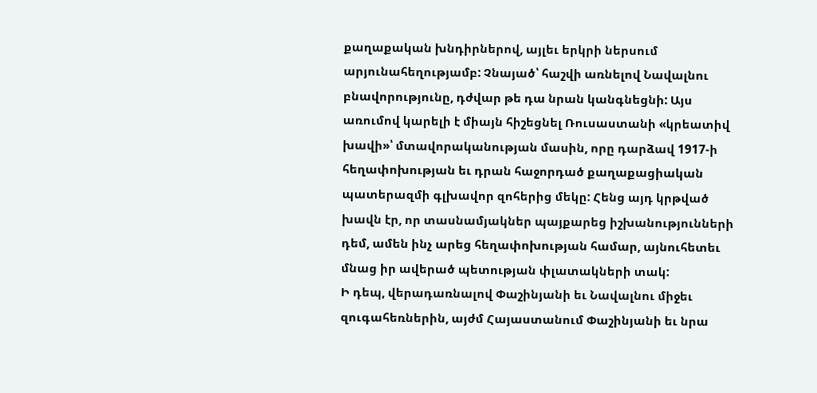քաղաքական խնդիրներով, այլեւ երկրի ներսում արյունահեղությամբ: Չնայած՝ հաշվի առնելով Նավալնու բնավորությունը, դժվար թե դա նրան կանգնեցնի: Այս առումով կարելի է միայն հիշեցնել Ռուսաստանի «կրեատիվ խավի»՝ մտավորականության մասին, որը դարձավ 1917-ի հեղափոխության եւ դրան հաջորդած քաղաքացիական պատերազմի գլխավոր զոհերից մեկը: Հենց այդ կրթված խավն էր, որ տասնամյակներ պայքարեց իշխանությունների դեմ, ամեն ինչ արեց հեղափոխության համար, այնուհետեւ մնաց իր ավերած պետության փլատակների տակ:
Ի դեպ, վերադառնալով Փաշինյանի եւ Նավալնու միջեւ զուգահեռներին, այժմ Հայաստանում Փաշինյանի եւ նրա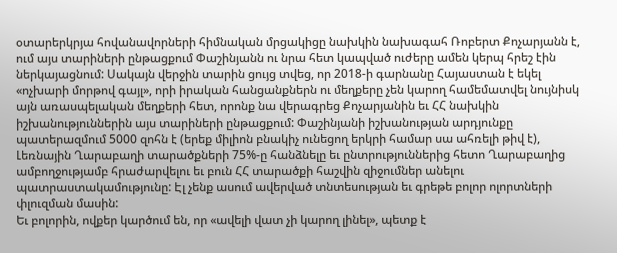օտարերկրյա հովանավորների հիմնական մրցակիցը նախկին նախագահ Ռոբերտ Քոչարյանն է, ում այս տարիների ընթացքում Փաշինյանն ու նրա հետ կապված ուժերը ամեն կերպ հրեշ էին ներկայացնում: Սակայն վերջին տարին ցույց տվեց, որ 2018-ի գարնանը Հայաստան է եկել «ոչխարի մորթով գայլ», որի իրական հանցանքներն ու մեղքերը չեն կարող համեմատվել նույնիսկ այն առասպելական մեղքերի հետ, որոնք նա վերագրեց Քոչարյանին եւ ՀՀ նախկին իշխանություններին այս տարիների ընթացքում: Փաշինյանի իշխանության արդյունքը պատերազմում 5000 զոհն է (երեք միլիոն բնակիչ ունեցող երկրի համար սա ահռելի թիվ է), Լեռնային Ղարաբաղի տարածքների 75%-ը հանձնելը եւ ընտրություններից հետո Ղարաբաղից ամբողջությամբ հրաժարվելու եւ բուն ՀՀ տարածքի հաշվին զիջումներ անելու պատրաստակամությունը: Էլ չենք ասում ավերված տնտեսության եւ գրեթե բոլոր ոլորտների փլուզման մասին:
Եւ բոլորին, ովքեր կարծում են, որ «ավելի վատ չի կարող լինել», պետք է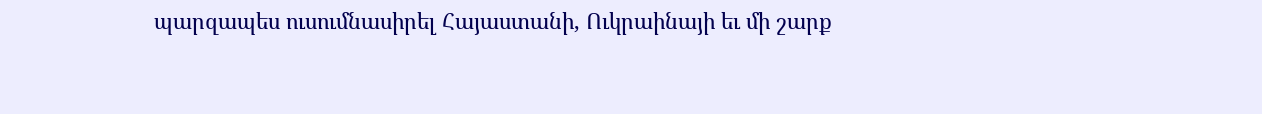պարզապես ուսումնասիրել Հայաստանի, Ուկրաինայի եւ մի շարք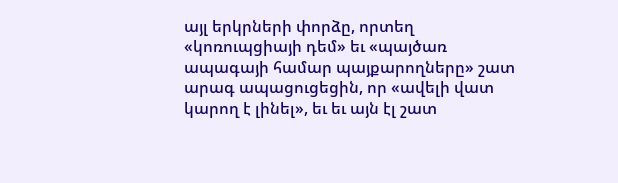այլ երկրների փորձը, որտեղ «կոռուպցիայի դեմ» եւ «պայծառ ապագայի համար պայքարողները» շատ արագ ապացուցեցին, որ «ավելի վատ կարող է լինել», եւ եւ այն էլ շատ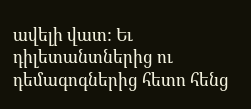ավելի վատ: Եւ դիլետանտներից ու դեմագոգներից հետո հենց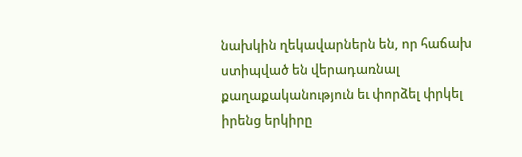նախկին ղեկավարներն են, որ հաճախ ստիպված են վերադառնալ քաղաքականություն եւ փորձել փրկել իրենց երկիրը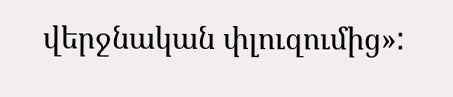վերջնական փլուզումից»: